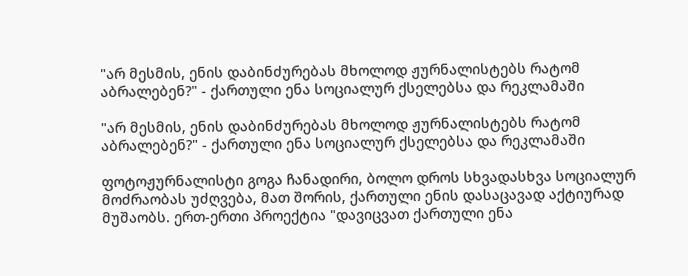"არ მესმის, ენის დაბინძურებას მხოლოდ ჟურნალისტებს რატომ აბრალებენ?" - ქართული ენა სოციალურ ქსელებსა და რეკლამაში

"არ მესმის, ენის დაბინძურებას მხოლოდ ჟურნალისტებს რატომ აბრალებენ?" - ქართული ენა სოციალურ ქსელებსა და რეკლამაში

ფოტოჟურნალისტი გოგა ჩანადირი, ბოლო დროს სხვადასხვა სოციალურ მოძრაობას უძღვება, მათ შორის, ქართული ენის დასაცავად აქტიურად მუშაობს. ერთ-ერთი პროექტია "დავიცვათ ქართული ენა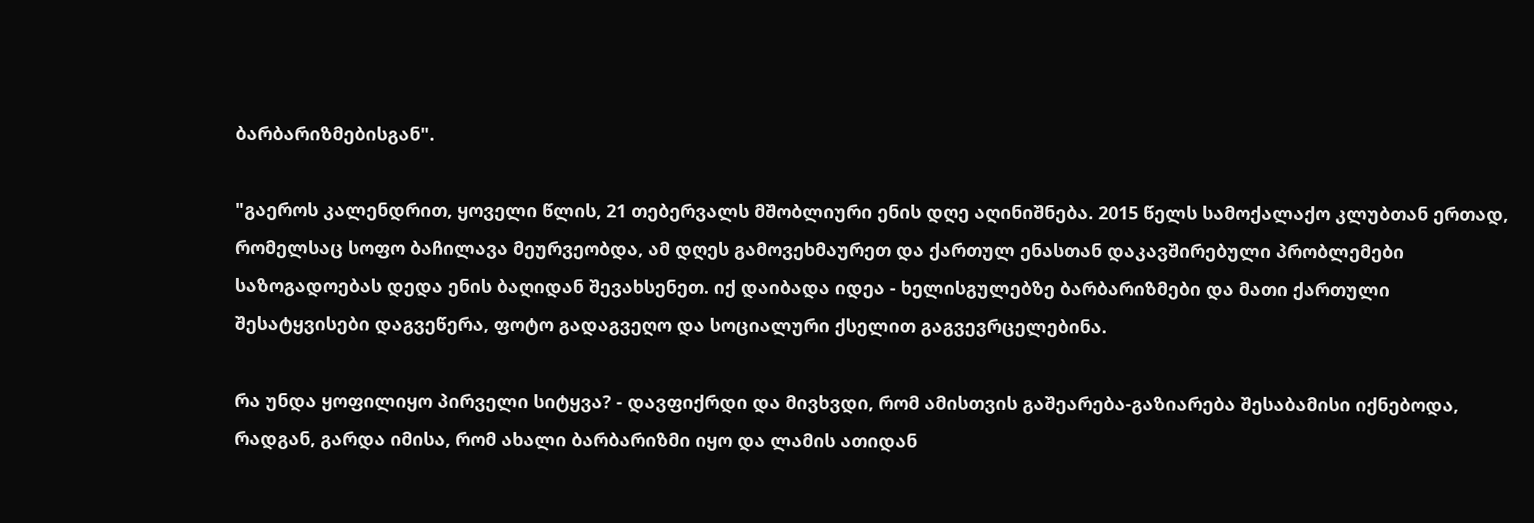ბარბარიზმებისგან".

"გაეროს კალენდრით, ყოველი წლის, 21 თებერვალს მშობლიური ენის დღე აღინიშნება. 2015 წელს სამოქალაქო კლუბთან ერთად, რომელსაც სოფო ბაჩილავა მეურვეობდა, ამ დღეს გამოვეხმაურეთ და ქართულ ენასთან დაკავშირებული პრობლემები საზოგადოებას დედა ენის ბაღიდან შევახსენეთ. იქ დაიბადა იდეა - ხელისგულებზე ბარბარიზმები და მათი ქართული შესატყვისები დაგვეწერა, ფოტო გადაგვეღო და სოციალური ქსელით გაგვევრცელებინა.

რა უნდა ყოფილიყო პირველი სიტყვა? - დავფიქრდი და მივხვდი, რომ ამისთვის გაშეარება-გაზიარება შესაბამისი იქნებოდა, რადგან, გარდა იმისა, რომ ახალი ბარბარიზმი იყო და ლამის ათიდან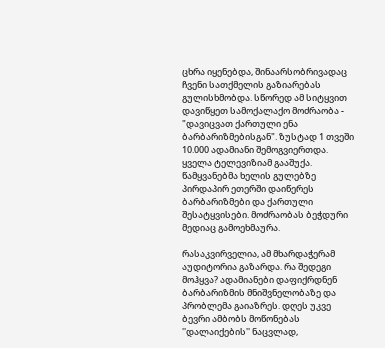ცხრა იყენებდა, შინაარსობრივადაც ჩვენი სათქმელის გაზიარებას გულისხმობდა. სწორედ ამ სიტყვით დავიწყეთ სამოქალაქო მოძრაობა - "დავიცვათ ქართული ენა ბარბარიზმებისგან". ზუსტად 1 თვეში 10.000 ადამიანი შემოგვიერთდა. ყველა ტელევიზიამ გააშუქა. წამყვანებმა ხელის გულებზე პირდაპირ ეთერში დაიწერეს ბარბარიზმები და ქართული შესატყვისები. მოძრაობას ბეჭდური მედიაც გამოეხმაურა.

რასაკვირველია, ამ მხარდაჭერამ აუდიტორია გაზარდა. რა შედეგი მოჰყვა? ადამიანები დაფიქრდნენ ბარბარიზმის მნიშვნელობაზე და პრობლემა გაიაზრეს. დღეს უკვე ბევრი ამბობს მოწონებას ''დალაიქების'' ნაცვლად,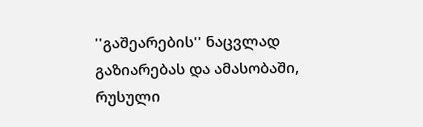''გაშეარების'' ნაცვლად გაზიარებას და ამასობაში, რუსული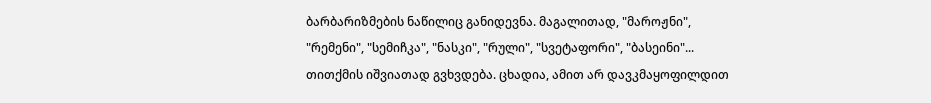ბარბარიზმების ნაწილიც განიდევნა. მაგალითად, "მაროჟნი", "რემენი", "სემიჩკა", "ნასკი", "რული", "სვეტაფორი", "ბასეინი"... თითქმის იშვიათად გვხვდება. ცხადია, ამით არ დავკმაყოფილდით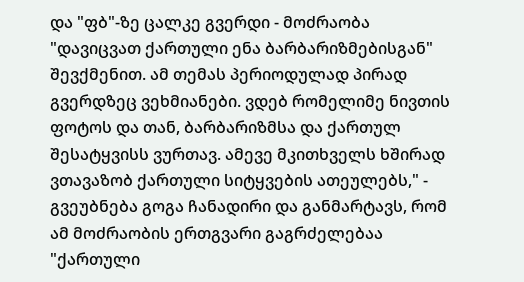და "ფბ"-ზე ცალკე გვერდი - მოძრაობა "დავიცვათ ქართული ენა ბარბარიზმებისგან" შევქმენით. ამ თემას პერიოდულად პირად გვერდზეც ვეხმიანები. ვდებ რომელიმე ნივთის ფოტოს და თან, ბარბარიზმსა და ქართულ შესატყვისს ვურთავ. ამევე მკითხველს ხშირად ვთავაზობ ქართული სიტყვების ათეულებს," - გვეუბნება გოგა ჩანადირი და განმარტავს, რომ ამ მოძრაობის ერთგვარი გაგრძელებაა "ქართული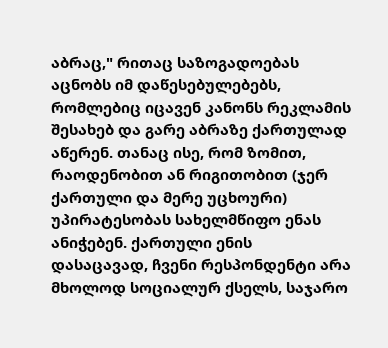აბრაც," რითაც საზოგადოებას აცნობს იმ დაწესებულებებს, რომლებიც იცავენ კანონს რეკლამის შესახებ და გარე აბრაზე ქართულად აწერენ. თანაც ისე, რომ ზომით, რაოდენობით ან რიგითობით (ჯერ ქართული და მერე უცხოური) უპირატესობას სახელმწიფო ენას ანიჭებენ. ქართული ენის დასაცავად, ჩვენი რესპონდენტი არა მხოლოდ სოციალურ ქსელს, საჯარო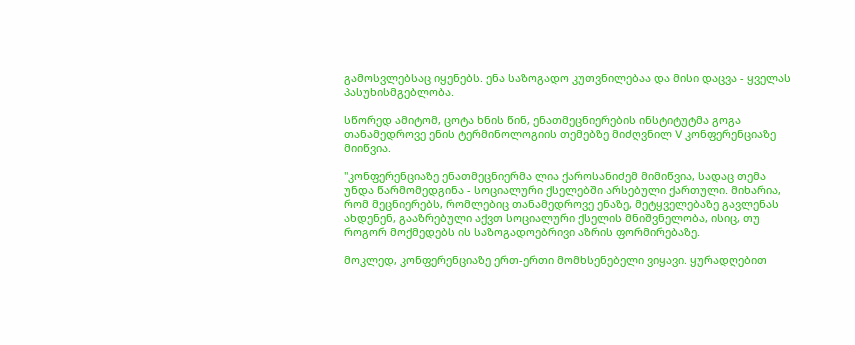გამოსვლებსაც იყენებს. ენა საზოგადო კუთვნილებაა და მისი დაცვა - ყველას პასუხისმგებლობა.

სწორედ ამიტომ, ცოტა ხნის წინ, ენათმეცნიერების ინსტიტუტმა გოგა თანამედროვე ენის ტერმინოლოგიის თემებზე მიძღვნილ V კონფერენციაზე მიიწვია.

"კონფერენციაზე ენათმეცნიერმა ლია ქაროსანიძემ მიმიწვია, სადაც თემა უნდა წარმომედგინა - სოციალური ქსელებში არსებული ქართული. მიხარია, რომ მეცნიერებს, რომლებიც თანამედროვე ენაზე, მეტყველებაზე გავლენას ახდენენ, გააზრებული აქვთ სოციალური ქსელის მნიშვნელობა, ისიც, თუ როგორ მოქმედებს ის საზოგადოებრივი აზრის ფორმირებაზე.

მოკლედ, კონფერენციაზე ერთ-ერთი მომხსენებელი ვიყავი. ყურადღებით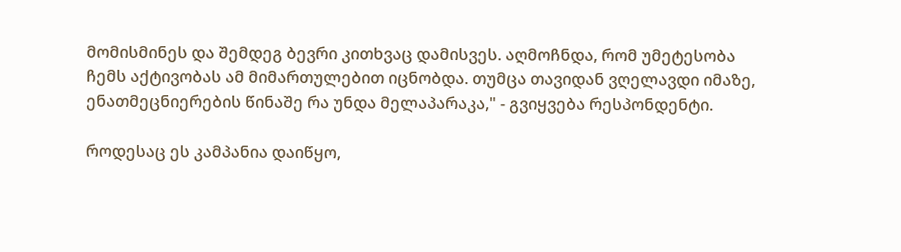მომისმინეს და შემდეგ ბევრი კითხვაც დამისვეს. აღმოჩნდა, რომ უმეტესობა ჩემს აქტივობას ამ მიმართულებით იცნობდა. თუმცა თავიდან ვღელავდი იმაზე, ენათმეცნიერების წინაშე რა უნდა მელაპარაკა," - გვიყვება რესპონდენტი.

როდესაც ეს კამპანია დაიწყო,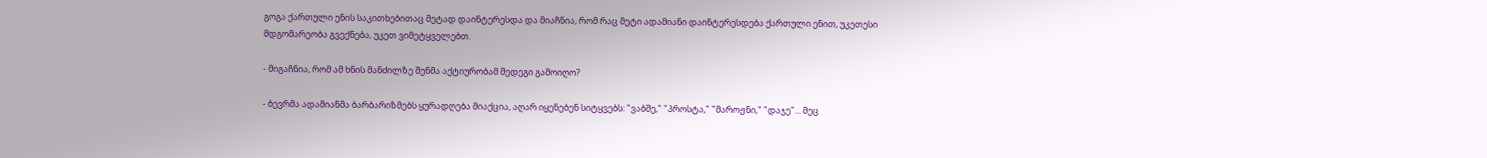გოგა ქართული ენის საკითხებითაც მეტად დაინტერესდა და მიაჩნია, რომ რაც მეტი ადამიანი დაინტერესდება ქართული ენით, უკეთესი მდგომარეობა გვექნება, უკეთ ვიმეტყველებთ.

- მიგაჩნია, რომ ამ ხნის მანძილზე შენმა აქტიურობამ შედეგი გამოიღო?

- ბევრმა ადამიანმა ბარბარიზმებს ყურადღება მიაქცია, აღარ იყენებენ სიტყვებს: "ვაბშე," "პროსტა," "მაროჟნი," "დაჯე"... მეც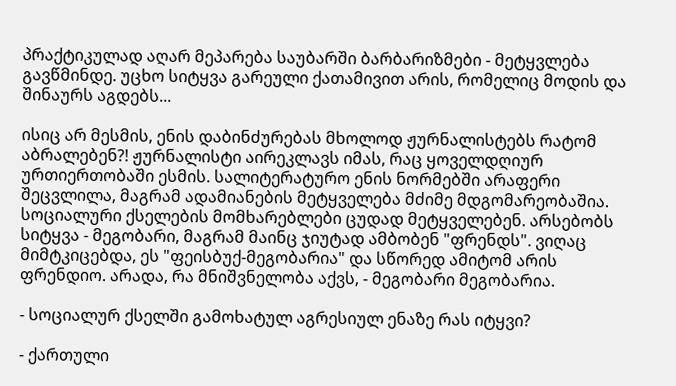პრაქტიკულად აღარ მეპარება საუბარში ბარბარიზმები - მეტყვლება გავწმინდე. უცხო სიტყვა გარეული ქათამივით არის, რომელიც მოდის და შინაურს აგდებს...

ისიც არ მესმის, ენის დაბინძურებას მხოლოდ ჟურნალისტებს რატომ აბრალებენ?! ჟურნალისტი აირეკლავს იმას, რაც ყოველდღიურ ურთიერთობაში ესმის. სალიტერატურო ენის ნორმებში არაფერი შეცვლილა, მაგრამ ადამიანების მეტყველება მძიმე მდგომარეობაშია. სოციალური ქსელების მომხარებლები ცუდად მეტყველებენ. არსებობს სიტყვა - მეგობარი, მაგრამ მაინც ჯიუტად ამბობენ "ფრენდს". ვიღაც მიმტკიცებდა, ეს "ფეისბუქ-მეგობარია" და სწორედ ამიტომ არის ფრენდიო. არადა, რა მნიშვნელობა აქვს, - მეგობარი მეგობარია.

- სოციალურ ქსელში გამოხატულ აგრესიულ ენაზე რას იტყვი?

- ქართული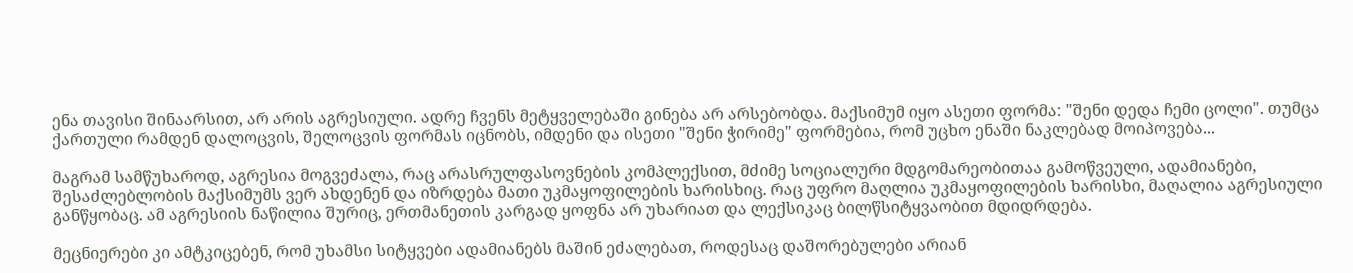ენა თავისი შინაარსით, არ არის აგრესიული. ადრე ჩვენს მეტყველებაში გინება არ არსებობდა. მაქსიმუმ იყო ასეთი ფორმა: "შენი დედა ჩემი ცოლი". თუმცა ქართული რამდენ დალოცვის, შელოცვის ფორმას იცნობს, იმდენი და ისეთი "შენი ჭირიმე" ფორმებია, რომ უცხო ენაში ნაკლებად მოიპოვება...

მაგრამ სამწუხაროდ, აგრესია მოგვეძალა, რაც არასრულფასოვნების კომპლექსით, მძიმე სოციალური მდგომარეობითაა გამოწვეული, ადამიანები, შესაძლებლობის მაქსიმუმს ვერ ახდენენ და იზრდება მათი უკმაყოფილების ხარისხიც. რაც უფრო მაღლია უკმაყოფილების ხარისხი, მაღალია აგრესიული განწყობაც. ამ აგრესიის ნაწილია შურიც, ერთმანეთის კარგად ყოფნა არ უხარიათ და ლექსიკაც ბილწსიტყვაობით მდიდრდება.

მეცნიერები კი ამტკიცებენ, რომ უხამსი სიტყვები ადამიანებს მაშინ ეძალებათ, როდესაც დაშორებულები არიან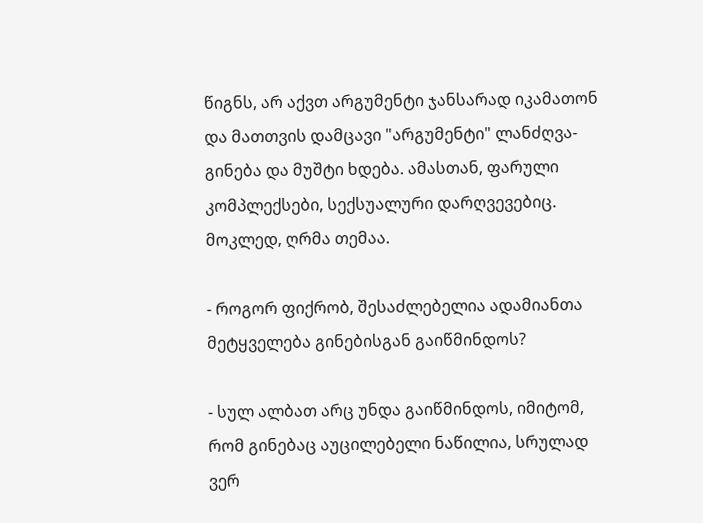წიგნს, არ აქვთ არგუმენტი ჯანსარად იკამათონ და მათთვის დამცავი "არგუმენტი" ლანძღვა-გინება და მუშტი ხდება. ამასთან, ფარული კომპლექსები, სექსუალური დარღვევებიც. მოკლედ, ღრმა თემაა.

- როგორ ფიქრობ, შესაძლებელია ადამიანთა მეტყველება გინებისგან გაიწმინდოს?

- სულ ალბათ არც უნდა გაიწმინდოს, იმიტომ, რომ გინებაც აუცილებელი ნაწილია, სრულად ვერ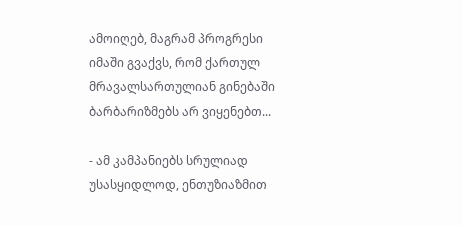ამოიღებ, მაგრამ პროგრესი იმაში გვაქვს, რომ ქართულ მრავალსართულიან გინებაში ბარბარიზმებს არ ვიყენებთ...

- ამ კამპანიებს სრულიად უსასყიდლოდ, ენთუზიაზმით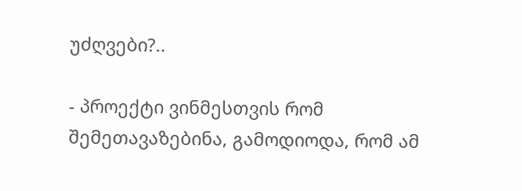უძღვები?..

- პროექტი ვინმესთვის რომ შემეთავაზებინა, გამოდიოდა, რომ ამ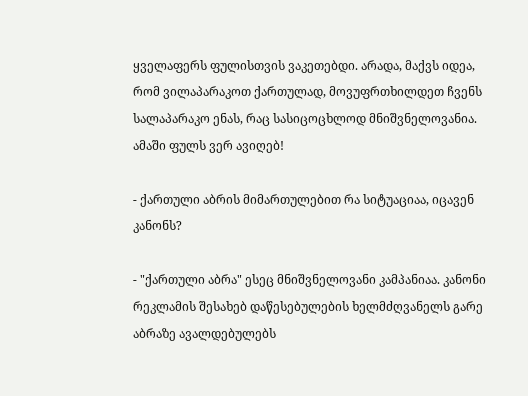ყველაფერს ფულისთვის ვაკეთებდი. არადა, მაქვს იდეა, რომ ვილაპარაკოთ ქართულად, მოვუფრთხილდეთ ჩვენს სალაპარაკო ენას, რაც სასიცოცხლოდ მნიშვნელოვანია. ამაში ფულს ვერ ავიღებ!

- ქართული აბრის მიმართულებით რა სიტუაციაა, იცავენ კანონს?

- "ქართული აბრა" ესეც მნიშვნელოვანი კამპანიაა. კანონი რეკლამის შესახებ დაწესებულების ხელმძღვანელს გარე აბრაზე ავალდებულებს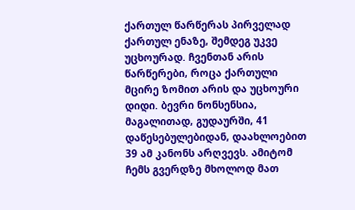ქართულ წარწერას პირველად ქართულ ენაზე, შემდეგ უკვე უცხოურად. ჩვენთან არის წარწერები, როცა ქართული მცირე ზომით არის და უცხოური დიდი. ბევრი ნონსენსია, მაგალითად, გუდაურში, 41 დაწესებულებიდან, დაახლოებით 39 ამ კანონს არღვევს. ამიტომ ჩემს გვერდზე მხოლოდ მათ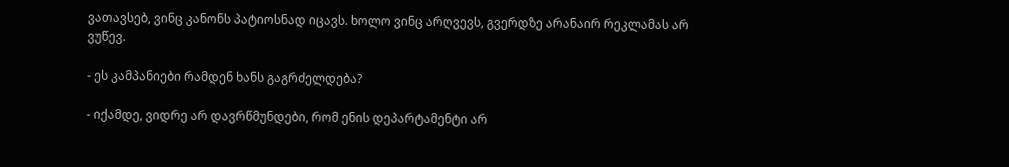ვათავსებ, ვინც კანონს პატიოსნად იცავს. ხოლო ვინც არღვევს, გვერდზე არანაირ რეკლამას არ ვუწევ.

- ეს კამპანიები რამდენ ხანს გაგრძელდება?

- იქამდე, ვიდრე არ დავრწმუნდები, რომ ენის დეპარტამენტი არ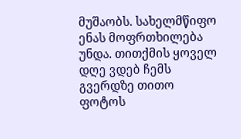მუშაობს. სახელმწიფო ენას მოფრთხილება უნდა. თითქმის ყოველ დღე ვდებ ჩემს გვერდზე თითო ფოტოს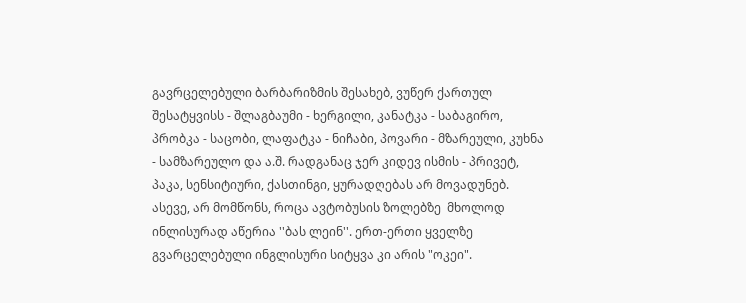გავრცელებული ბარბარიზმის შესახებ, ვუწერ ქართულ შესატყვისს - შლაგბაუმი - ხერგილი, კანატკა - საბაგირო, პრობკა - საცობი, ლაფატკა - ნიჩაბი, პოვარი - მზარეული, კუხნა - სამზარეულო და ა.შ. რადგანაც ჯერ კიდევ ისმის - პრივეტ, პაკა, სენსიტიური, ქასთინგი, ყურადღებას არ მოვადუნებ. ასევე, არ მომწონს, როცა ავტობუსის ზოლებზე  მხოლოდ ინლისურად აწერია ''ბას ლეინ''. ერთ-ერთი ყველზე გვარცელებული ინგლისური სიტყვა კი არის "ოკეი".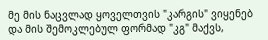მე მის ნაცვლად ყოველთვის "კარგის" ვიყენებ და მის შემოკლებულ ფორმად "კგ" მაქვს,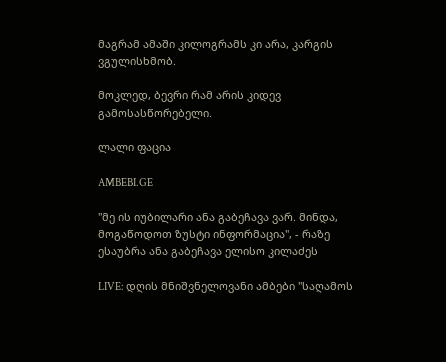მაგრამ ამაში კილოგრამს კი არა, კარგის ვგულისხმობ.

მოკლედ, ბევრი რამ არის კიდევ გამოსასწორებელი.

ლალი ფაცია

AMBEBI.GE

"მე ის იუბილარი ანა გაბეჩავა ვარ. მინდა, მოგაწოდოთ ზუსტი ინფორმაცია", - რაზე ესაუბრა ანა გაბეჩავა ელისო კილაძეს

LIVE: დღის მნიშვნელოვანი ამბები "საღამოს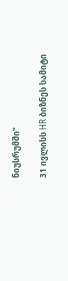ნიუსრუმში"

31 ივლისს HR ბიზნეს სამიტი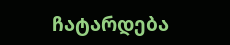ჩატარდება